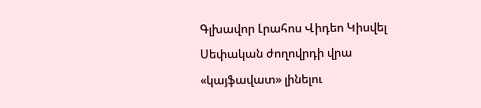Գլխավոր Լրահոս Վիդեո Կիսվել
Սեփական ժողովրդի վրա «կայֆավատ» լինելու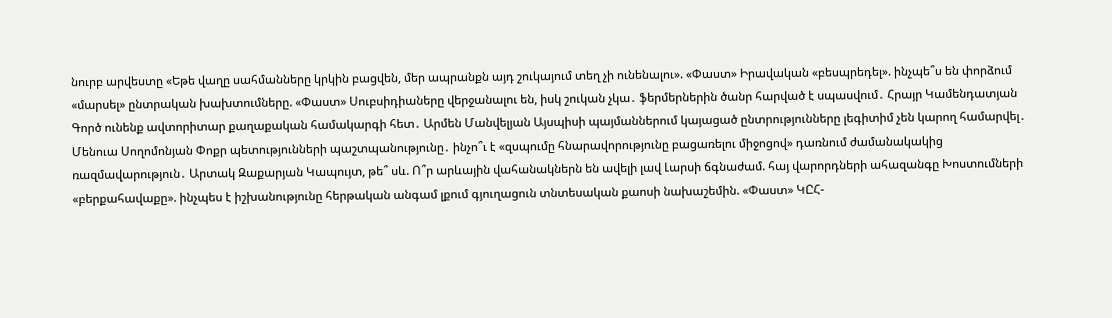նուրբ արվեստը «Եթե վաղը սահմանները կրկին բացվեն, մեր ապրանքն այդ շուկայում տեղ չի ունենալու». «Փաստ» Իրավական «բեսպրեդել». ինչպե՞ս են փորձում «մարսել» ընտրական խախտումները. «Փաստ» Սուբսիդիաները վերջանալու են, իսկ շուկան չկա․ ֆերմերներին ծանր հարված է սպասվում․ Հրայր Կամենդատյան Գործ ունենք ավտորիտար քաղաքական համակարգի հետ․ Արմեն Մանվելյան Այսպիսի պայմաններում կայացած ընտրությունները լեգիտիմ չեն կարող համարվել․ Մենուա Սողոմոնյան Փոքր պետությունների պաշտպանությունը․ ինչո՞ւ է «զսպումը հնարավորությունը բացառելու միջոցով» դառնում ժամանակակից ռազմավարություն․ Արտակ Զաքարյան Կապույտ, թե՞ սև. Ո՞ր արևային վահանակներն են ավելի լավ Լարսի ճգնաժամ. հայ վարորդների ահազանգը Խոստումների «բերքահավաքը». ինչպես է իշխանությունը հերթական անգամ լքում գյուղացուն տնտեսական քաոսի նախաշեմին. «Փաստ» ԿԸՀ-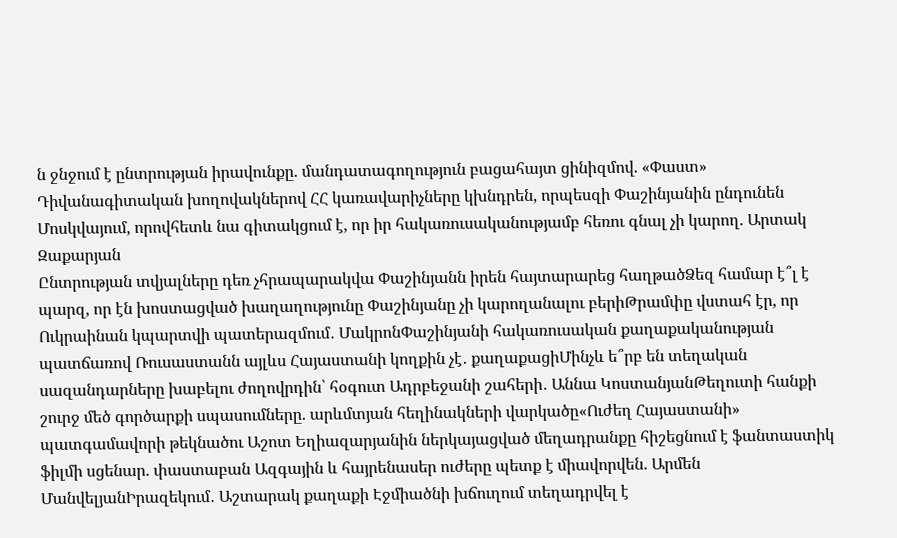ն ջնջում է ընտրության իրավունքը. մանդատագողություն բացահայտ ցինիզմով. «Փաստ» Դիվանագիտական խողովակներով ՀՀ կառավարիչները կխնդրեն, որպեսզի Փաշինյանին ընդունեն Մոսկվայում, որովհետև նա գիտակցում է, որ իր հակառուսականությամբ հեռու գնալ չի կարող. Արտակ Զաքարյան
Ընտրության տվյալները դեռ չհրապարակվա Փաշինյանն իրեն հայտարարեց հաղթածՁեզ համար է՞լ է պարզ, որ էն խոստացված խաղաղությունը Փաշինյանը չի կարողանալու բերիԹրամփը վստահ էր, որ Ուկրաինան կպարտվի պատերազմում․ ՄակրոնՓաշինյանի հակառուսական քաղաքականության պատճառով Ռուսաստանն այլևս Հայաստանի կողքին չէ․ քաղաքացիՄինչև ե՞րբ են տեղական սազանդարները խաբելու ժողովրդին՝ հօգուտ Ադրբեջանի շահերի․ Աննա ԿոստանյանԹեղուտի հանքի շուրջ մեծ գործարքի սպասումները. արևմտյան հեղինակների վարկածը«Ուժեղ Հայաստանի» պատգամավորի թեկնածու Աշոտ Եղիազարյանին ներկայացված մեղադրանքը հիշեցնում է ֆանտաստիկ ֆիլմի սցենար. փաստաբան Ազգային և հայրենասեր ուժերը պետք է միավորվեն. Արմեն ՄանվելյանԻրազեկում․ Աշտարակ քաղաքի Էջմիածնի խճուղում տեղադրվել է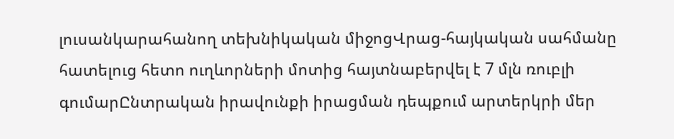լուսանկարահանող տեխնիկական միջոցՎրաց-հայկական սահմանը հատելուց հետո ուղևորների մոտից հայտնաբերվել է 7 մլն ռուբլի գումարԸնտրական իրավունքի իրացման դեպքում արտերկրի մեր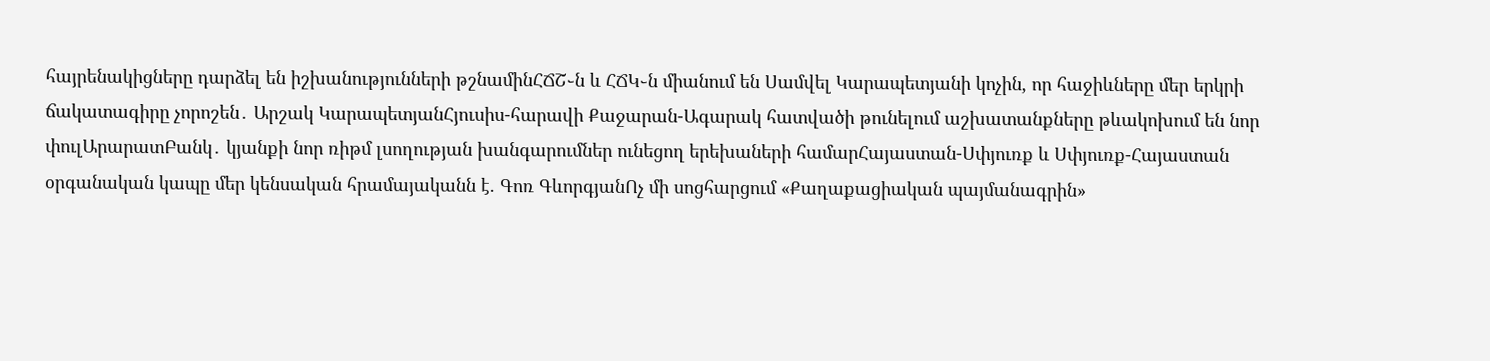հայրենակիցները դարձել են իշխանությունների թշնամինՀՃՇ֊ն և ՀՃԿ֊ն միանում են Սամվել Կարապետյանի կոչին, որ հաջիևները մեր երկրի ճակատագիրը չորոշեն․ Արշակ ԿարապետյանՀյուսիս-հարավի Քաջարան-Ագարակ հատվածի թունելում աշխատանքները թևակոխում են նոր փուլԱրարատԲանկ․ կյանքի նոր ռիթմ լսողության խանգարումներ ունեցող երեխաների համարՀայաստան-Սփյուռք և Սփյուռք-Հայաստան օրգանական կապը մեր կենսական հրամայականն է. Գոռ ԳևորգյանՈչ մի սոցհարցում «Քաղաքացիական պայմանագրին»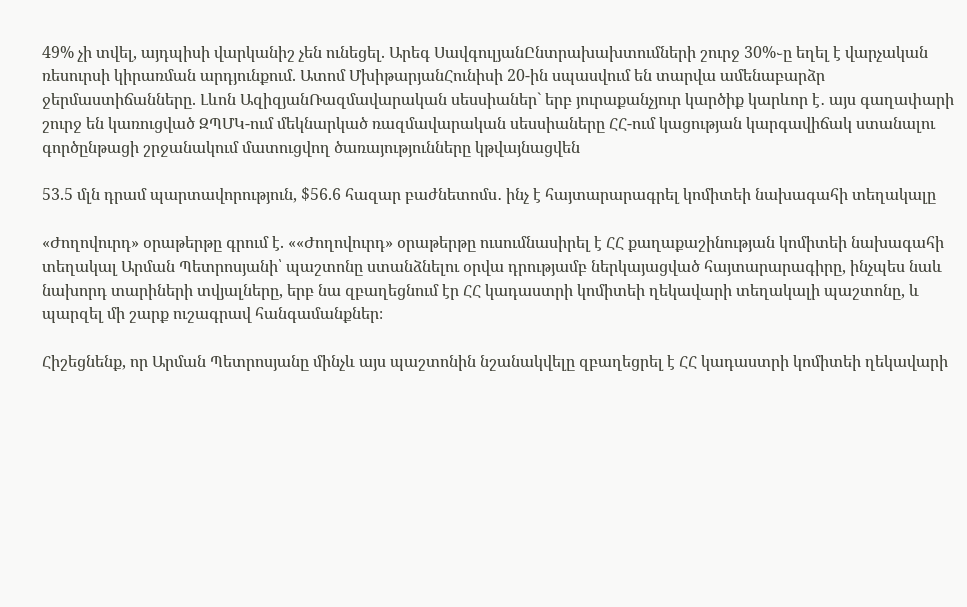49% չի տվել, այդպիսի վարկանիշ չեն ունեցել. Արեգ ՍավգուլյանԸնտրախախտումների շուրջ 30%֊ը եղել է վարչական ռեսուրսի կիրառման արդյունքում. Ատոմ ՄխիթարյանՀունիսի 20-ին սպասվում են տարվա ամենաբարձր ջերմաստիճանները. Լևոն ԱզիզյանՌազմավարական սեսսիաներ` երբ յուրաքանչյուր կարծիք կարևոր է․ այս գաղափարի շուրջ են կառուցված ԶՊՄԿ-ում մեկնարկած ռազմավարական սեսսիաները ՀՀ-ում կացության կարգավիճակ ստանալու գործընթացի շրջանակում մատուցվող ծառայությունները կթվայնացվեն

53.5 մլն դրամ պարտավորություն, $56.6 հազար բաժնետոմս․ ինչ է հայտարարագրել կոմիտեի նախագահի տեղակալը

«Ժողովուրդ» օրաթերթը գրում է. ««Ժողովուրդ» օրաթերթը ուսումնասիրել է ՀՀ քաղաքաշինության կոմիտեի նախագահի տեղակալ Արման Պետրոսյանի՝ պաշտոնը ստանձնելու օրվա դրությամբ ներկայացված հայտարարագիրը, ինչպես նաև նախորդ տարիների տվյալները, երբ նա զբաղեցնում էր ՀՀ կադաստրի կոմիտեի ղեկավարի տեղակալի պաշտոնը, և պարզել մի շարք ուշագրավ հանգամանքներ։

Հիշեցնենք, որ Արման Պետրոսյանը մինչև այս պաշտոնին նշանակվելը զբաղեցրել է ՀՀ կադաստրի կոմիտեի ղեկավարի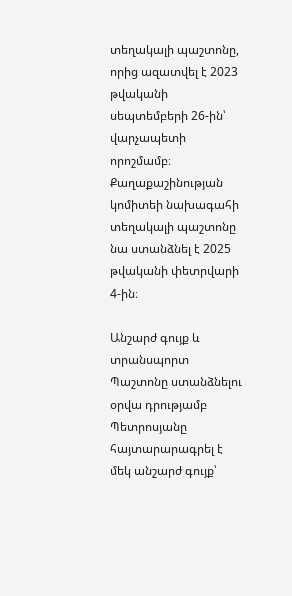տեղակալի պաշտոնը, որից ազատվել է 2023 թվականի սեպտեմբերի 26-ին՝ վարչապետի որոշմամբ։ Քաղաքաշինության կոմիտեի նախագահի տեղակալի պաշտոնը նա ստանձնել է 2025 թվականի փետրվարի 4-ին։

Անշարժ գույք և տրանսպորտ
Պաշտոնը ստանձնելու օրվա դրությամբ Պետրոսյանը հայտարարագրել է մեկ անշարժ գույք՝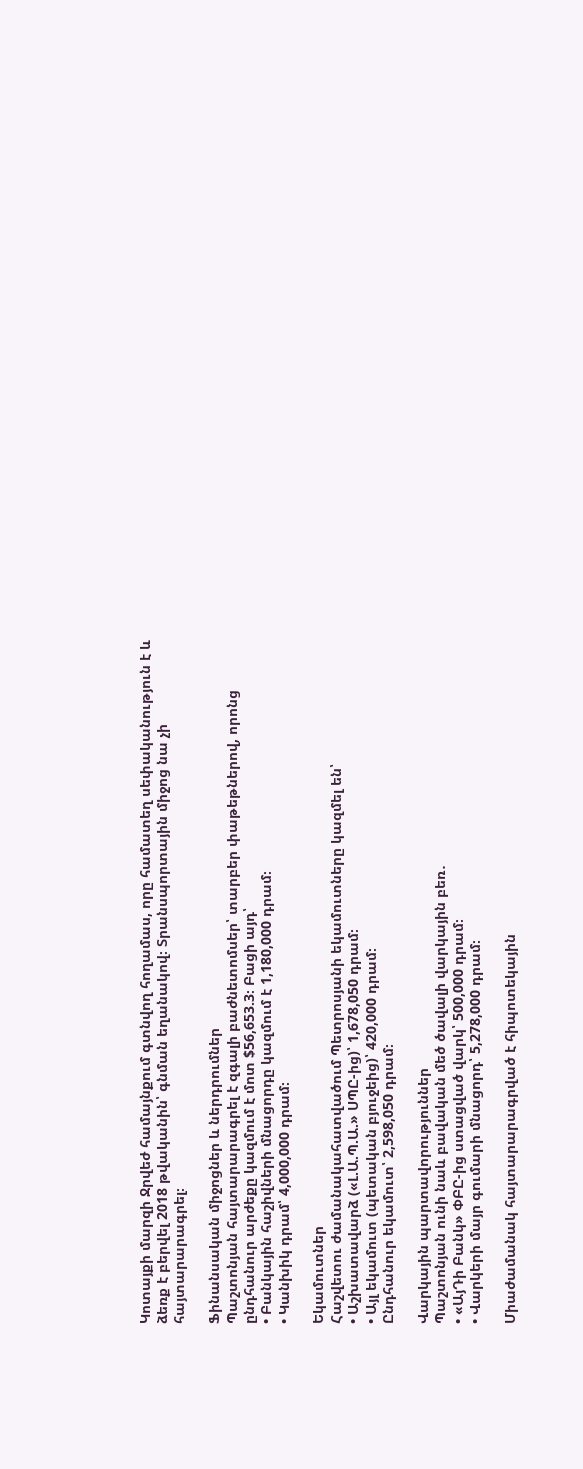Կոտայքի մարզի Ջրվեժ համայնքում գտնվող հողամաս, որը համատեղ սեփականություն է և ձեռք է բերվել 2018 թվականին՝ գնման եղանակով։ Տրանսպորտային միջոց նա չի հայտարարագրել։

Ֆինանսական միջոցներ և ներդրումներ
Պաշտոնյան հայտարարագրել է զգալի բաժնետոմսեր՝ տարբեր փաթեթներով, որոնց ընդհանուր արժեքը կազմում է մոտ $56,653.3։ Բացի այդ՝
• Բանկային հաշիվների մնացորդը կազմում է 1,180,000 դրամ։
• Կանխիկ դրամ՝ 4,000,000 դրամ։

Եկամուտներ
Հաշվետու ժամանակահատվածում Պետրոսյանի եկամուտները կազմել են՝
• Աշխատավարձ («Լ.Ա.Պ.Ա.» ՍՊԸ-ից)՝ 1,678,050 դրամ։
• Այլ եկամուտ (պետական բյուջեից)՝ 420,000 դրամ։
Ընդհանուր եկամուտ՝ 2,598,050 դրամ։

Վարկային պարտավորություններ
Պաշտոնյան ունի նաև բավական մեծ ծավալի վարկային բեռ․
• «ԱյԴի Բանկ» ՓԲԸ-ից ստացված վարկ՝ 500,000 դրամ։
• Վարկերի մայր գումարի մնացորդ՝ 5,278,000 դրամ։

Միաժամանակ հայտարարագրված է հիպոտեկային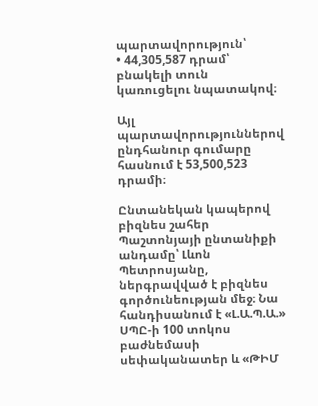պարտավորություն՝
• 44,305,587 դրամ՝ բնակելի տուն կառուցելու նպատակով։

Այլ պարտավորություններով ընդհանուր գումարը հասնում է 53,500,523 դրամի։

Ընտանեկան կապերով բիզնես շահեր
Պաշտոնյայի ընտանիքի անդամը՝ Լևոն Պետրոսյանը, ներգրավված է բիզնես գործունեության մեջ։ Նա հանդիսանում է «Լ.Ա.Պ.Ա.» ՍՊԸ-ի 100 տոկոս բաժնեմասի սեփականատեր և «ԹԻՄ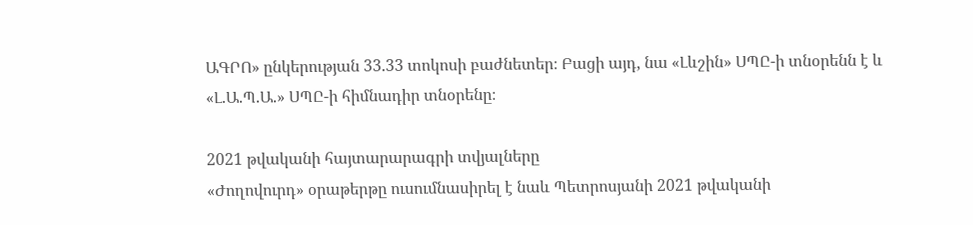ԱԳՐՈ» ընկերության 33.33 տոկոսի բաժնետեր։ Բացի այդ, նա «Լևշին» ՍՊԸ-ի տնօրենն է և «Լ.Ա.Պ.Ա.» ՍՊԸ-ի հիմնադիր տնօրենը։

2021 թվականի հայտարարագրի տվյալները
«Ժողովուրդ» օրաթերթը ուսումնասիրել է նաև Պետրոսյանի 2021 թվականի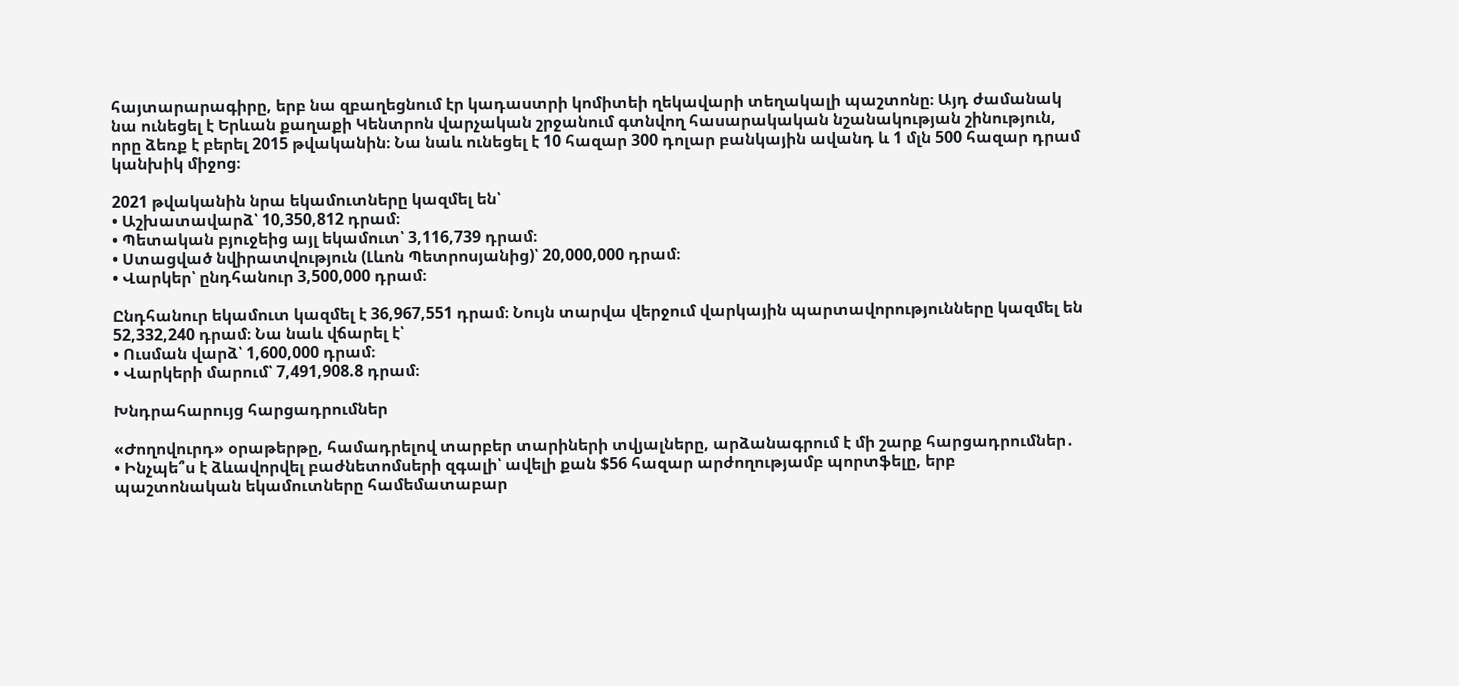հայտարարագիրը, երբ նա զբաղեցնում էր կադաստրի կոմիտեի ղեկավարի տեղակալի պաշտոնը։ Այդ ժամանակ նա ունեցել է Երևան քաղաքի Կենտրոն վարչական շրջանում գտնվող հասարակական նշանակության շինություն, որը ձեռք է բերել 2015 թվականին։ Նա նաև ունեցել է 10 հազար 300 դոլար բանկային ավանդ և 1 մլն 500 հազար դրամ կանխիկ միջոց։

2021 թվականին նրա եկամուտները կազմել են՝
• Աշխատավարձ՝ 10,350,812 դրամ։
• Պետական բյուջեից այլ եկամուտ՝ 3,116,739 դրամ։
• Ստացված նվիրատվություն (Լևոն Պետրոսյանից)՝ 20,000,000 դրամ։
• Վարկեր՝ ընդհանուր 3,500,000 դրամ։

Ընդհանուր եկամուտ կազմել է 36,967,551 դրամ։ Նույն տարվա վերջում վարկային պարտավորությունները կազմել են 52,332,240 դրամ։ Նա նաև վճարել է՝
• Ուսման վարձ՝ 1,600,000 դրամ։
• Վարկերի մարում՝ 7,491,908.8 դրամ։

Խնդրահարույց հարցադրումներ

«Ժողովուրդ» օրաթերթը, համադրելով տարբեր տարիների տվյալները, արձանագրում է մի շարք հարցադրումներ․
• Ինչպե՞ս է ձևավորվել բաժնետոմսերի զգալի՝ ավելի քան $56 հազար արժողությամբ պորտֆելը, երբ պաշտոնական եկամուտները համեմատաբար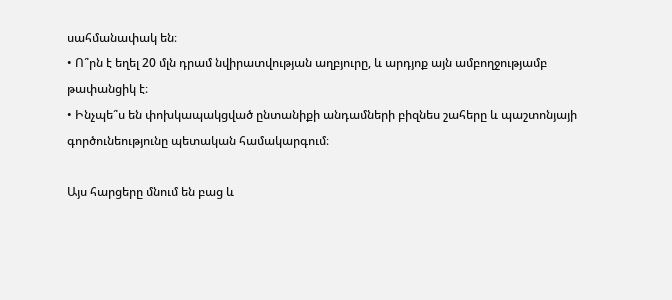սահմանափակ են։
• Ո՞րն է եղել 20 մլն դրամ նվիրատվության աղբյուրը, և արդյոք այն ամբողջությամբ թափանցիկ է։
• Ինչպե՞ս են փոխկապակցված ընտանիքի անդամների բիզնես շահերը և պաշտոնյայի գործունեությունը պետական համակարգում։

Այս հարցերը մնում են բաց և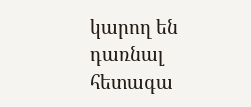կարող են դառնալ հետագա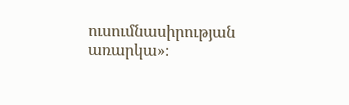ուսումնասիրության առարկա»։